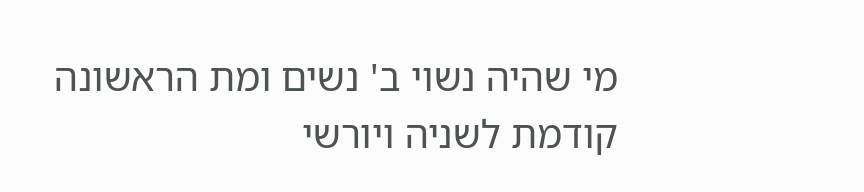מי שהיה נשוי ב' נשים ומת הראשונה קודמת לשניה ויורשי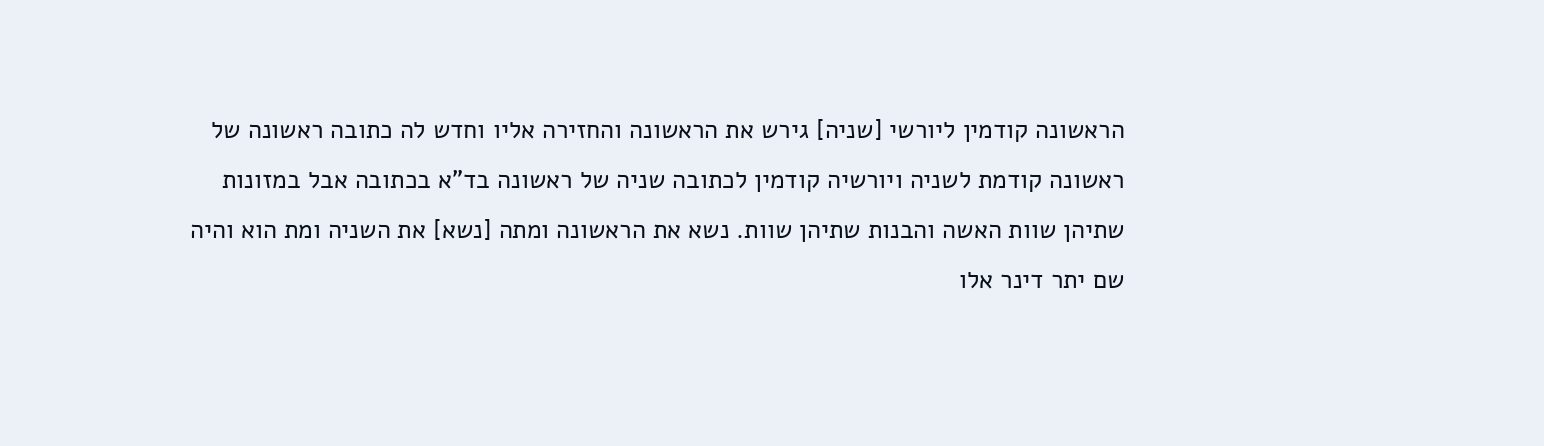הראשונה קודמין ליורשי [שניה] גירש את הראשונה והחזירה אליו וחדש לה כתובה ראשונה של ראשונה קודמת לשניה ויורשיה קודמין לכתובה שניה של ראשונה בד"א בכתובה אבל במזונות שתיהן שוות האשה והבנות שתיהן שוות. נשא את הראשונה ומתה [נשא] את השניה ומת הוא והיה שם יתר דינר אלו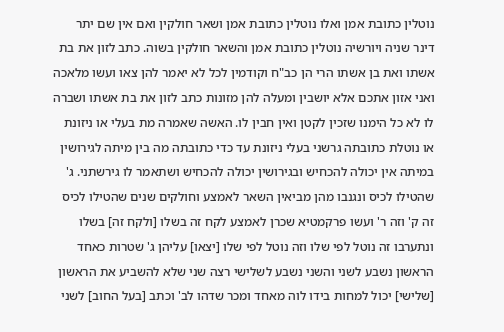נוטלין כתובת אמן ואלו נוטלין כתובת אמן ושאר חולקין ואם אין שם יתר דינר שניה ויורשיה נוטלין כתובת אמן והשאר חולקין בשוה. כתב לזון את בת אשתו ואת בן אשתו הרי הן כב"ח וקודמין לכל לא יאמר להן צאו ועשו מלאכה ואני אזון אתכם אלא יושבין ומעלה להן מזונות כתב לזון את בת אשתו ושברה לו לא כל הימנו שזכין לקטן ואין חבין לו. האשה שאמרה מת בעלי או ניזונת או נוטלת כתובתה גרשני בעלי ניזונת עד כדי כתובתה מה בין מיתה לגירושין במיתה אין יכולה להכחיש ובגירושין יכולה להכחיש ושתאמר לו גירשתני. ג' שהטילו לכיס ונגנבו מהן מביאין השאר לאמצע וחולקים שנים שהטילו לכיס זה ק' וזה ר' ועשו פרקמטיא שכרן לאמצע לקח זה בשלו [ולקח זה] בשלו ונתערבו זה נוטל לפי שלו וזה נוטל לפי שלו [יצאו] עליהן ג' שטרות כאחד הראשון נשבע לשני והשני נשבע לשלישי רצה שני שלא להשביע את הראשון [שלישי] יכול למחות בידו לוה מאחד ומכר שדהו לב' וכתב [בעל החוב] לשני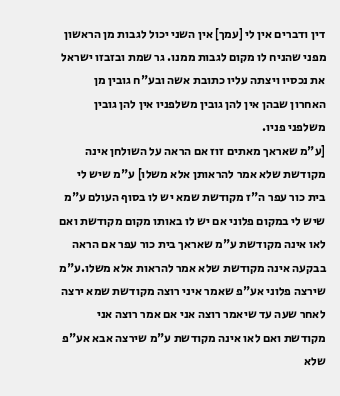דין ודברים אין לי [עמך] אין השני יכול לגבות מן הראשון מפני שהניח לו מקום לגבות ממנו. גר שמת ובזבזו ישראל את נכסיו ויצתה עליו כתובת אשה ובע"ח גובין מן האחרון שבהן אין להן גובין משלפניו אין להן גובין משלפני פניו.
[ע"מ שאראך מאתים זוז אם הראה על השולחן אינה מקודשת שלא אמר להראותן אלא משלו] ע"מ שיש לי בית כור עפר ה"ז מקודשת שמא יש לו בסוף העולם ע"מ שיש לי במקום פלוני אם יש לו באותו מקום מקודשת ואם לאו אינה מקודשת ע"מ שאראך בית כור עפר אם הראה בבקעה אינה מקודשת שלא אמר להראות אלא משלו.ע"מ שירצה פלוני אע"פ שאמר איני רוצה מקודשת שמא ירצה לאחר שעה עד שיאמר רוצה אני אם אמר רוצה אני מקודשת ואם לאו אינה מקודשת ע"מ שירצה אבא אע"פ שלא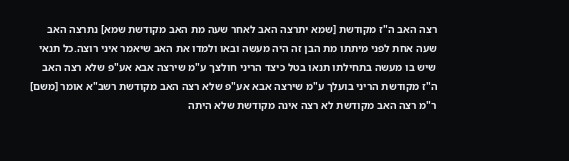רצה האב ה"ז מקודשת [שמא יתרצה האב לאחר שעה מת האב מקודשת שמא] נתרצה האב שעה אחת לפני מיתתו מת הבן זה היה מעשה ובאו ולמדו את האב שיאמר איני רוצה.כל תנאי שיש בו מעשה בתחילתו תנאו בטל כיצד הריני חולצך ע"מ שירצה אבא אע"פ שלא רצה האב ה"ז מקודשת הריני בועלך ע"מ שירצה אבא אע"פ שלא רצה האב מקודשת רשב"א אומר [משם] ר"מ רצה האב מקודשת לא רצה אינה מקודשת שלא היתה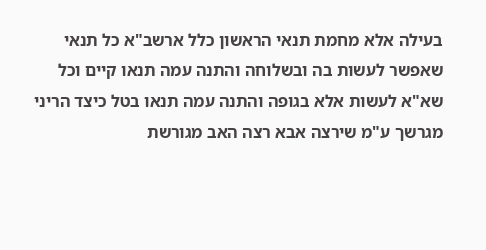בעילה אלא מחמת תנאי הראשון כלל ארשב"א כל תנאי שאפשר לעשות בה ובשלוחה והתנה עמה תנאו קיים וכל שא"א לעשות אלא בגופה והתנה עמה תנאו בטל כיצד הריני מגרשך ע"מ שירצה אבא רצה האב מגורשת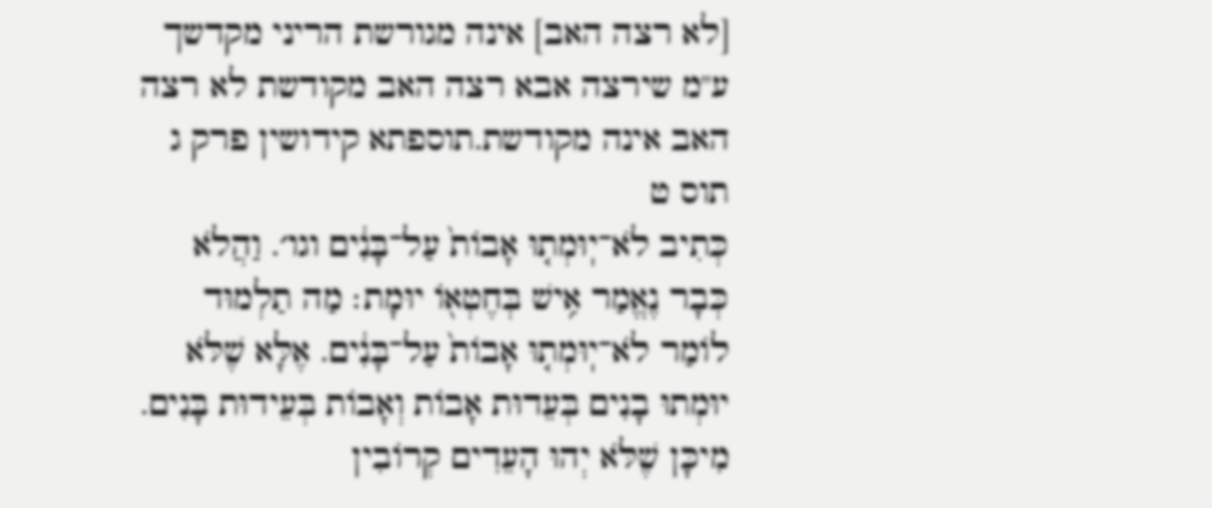[לא רצה האב] אינה מגורשת הריני מקדשך ע"מ שירצה אבא רצה האב מקודשת לא רצה האב אינה מקודשת.תוספתא קידושין פרק ג תוס ט
כְּתִיב לֹא־יֽוּמְת֤וּ אָבוֹת֙ עַל־בָּנִ֔ים וגו׳. וַהֲלֹא כְּבָר נֶאֱמַר אִ֥ישׁ בְּחֶטְא֖וֹ יוּמָת׃ מַה תַלְמוּד לוֹמַר לֹא־יֽוּמְת֤וּ אָבוֹת֙ עַל־בָּנִ֔ים. אֶלָּא שֶׁלֹּא יוּמְתוּ בָנִים בְּעֵדוּת אָבוֹת וְאָבוֹת בְּעֵידוּת בָּנִים. מִיכָּן שֶׁלֹּא יְהוּ הָעֵדִים קְרוֹבִין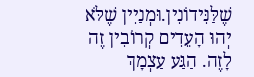שֶׁלַּנִּידוֹנִין.וּמְנַיִין שֶׁלֹּא יְהוּ הָעֵדִים קְרוֹבִין זֶה לָזֶה. הַגַּע עַצְמָךְ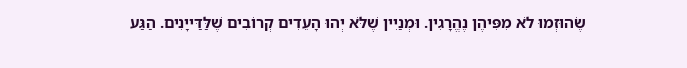שֶׂהוּזְמוּ לֹא מִפִּיהֶן נֶהֱרָגִין. וּמְנַיִין שֶׁלֹּא יְהוּ הָעֵדִים קְרוֹבִים שֶׁלַּדַּייָנִים. הַגַּע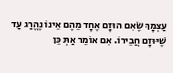עַצְמָךְ שֶׂאִם הוּזָם אֶחָד מֵהֶם אֵינוֹ נֶהֱרַג עַד שֶׁיּוּזָם חֲבֵירוֹ. אִם אוֹמֵר אַתְּ כֵּן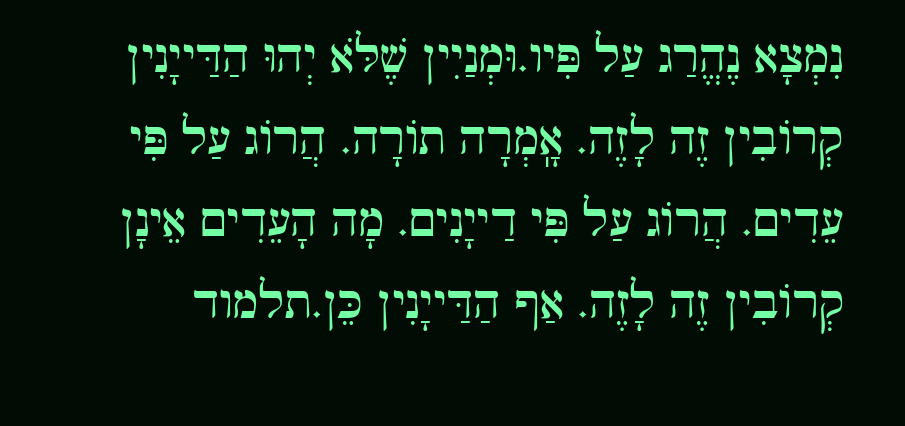נִמְצָא נֶהֱרַג עַל פִּיו.וּמְנַיִין שֶׁלֹּא יְהוּ הַדַּייָנִין קְרוֹבִין זֶה לָזֶה. אָֽמְרָה תוֹרָה. הֲרוֹג עַל פִּי עֵדִים. הֲרוֹג עַל פִּי דַייָנִים. מָה הָעֵדִים אֵינָן קְרוֹבִין זֶה לָזֶה. אַף הַדַּייָנִין כֵּן.תלמוד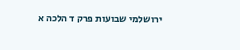ירושלמי שבועות פרק ד הלכה א